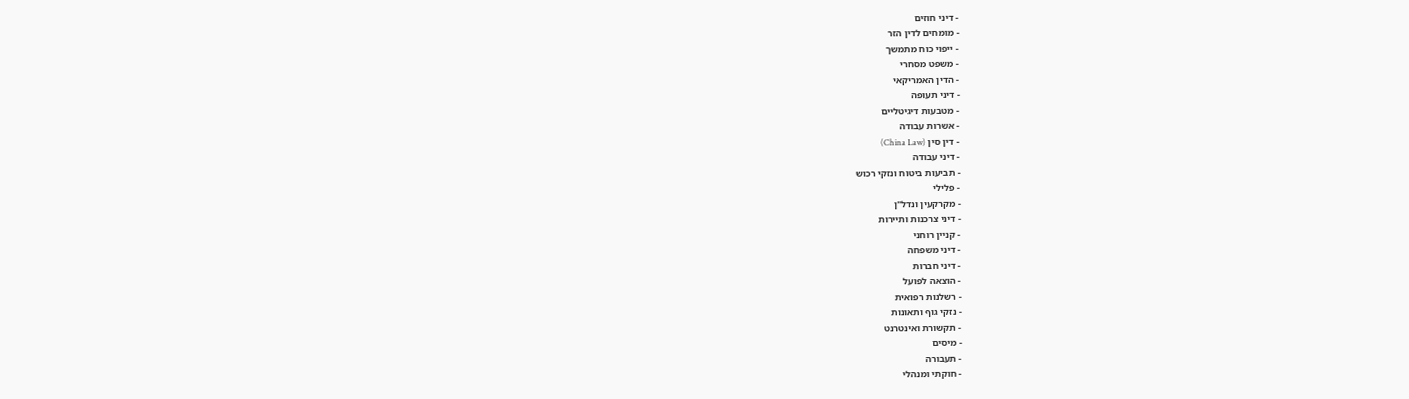- דיני חוזים
- מומחים לדין הזר
- ייפוי כוח מתמשך
- משפט מסחרי
- הדין האמריקאי
- דיני תעופה
- מטבעות דיגיטליים
- אשרות עבודה
- דין סין (China Law)
- דיני עבודה
- תביעות ביטוח ונזקי רכוש
- פלילי
- מקרקעין ונדל"ן
- דיני צרכנות ותיירות
- קניין רוחני
- דיני משפחה
- דיני חברות
- הוצאה לפועל
- רשלנות רפואית
- נזקי גוף ותאונות
- תקשורת ואינטרנט
- מיסים
- תעבורה
- חוקתי ומנהלי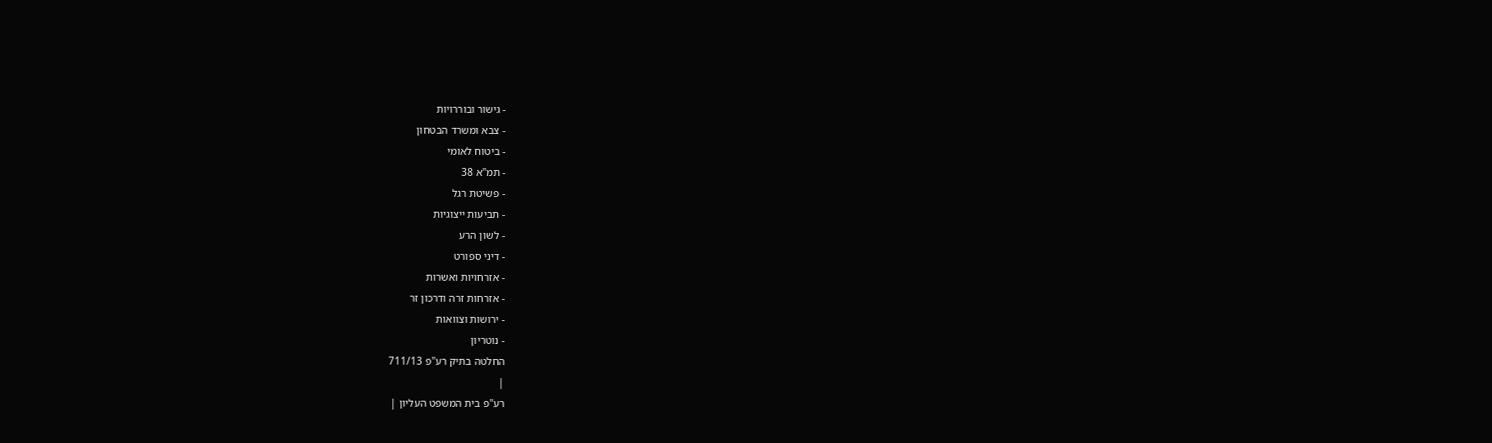- גישור ובוררויות
- צבא ומשרד הבטחון
- ביטוח לאומי
- תמ"א 38
- פשיטת רגל
- תביעות ייצוגיות
- לשון הרע
- דיני ספורט
- אזרחויות ואשרות
- אזרחות זרה ודרכון זר
- ירושות וצוואות
- נוטריון
החלטה בתיק רע"פ 711/13
|
רע"פ בית המשפט העליון |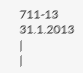711-13
31.1.2013 |
|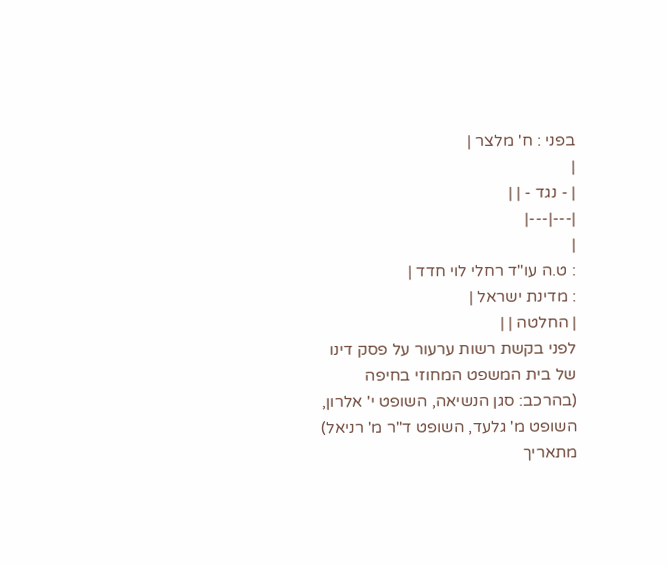בפני : ח' מלצר |
|
| - נגד - | |
|---|---|
|
: ט.ה עו"ד רחלי לוי חדד |
: מדינת ישראל |
| החלטה | |
לפני בקשת רשות ערעור על פסק דינו של בית המשפט המחוזי בחיפה (בהרכב: סגן הנשיאה, השופט י' אלרון, השופט מ' גלעד, השופט ד"ר מ' רניאל) מתאריך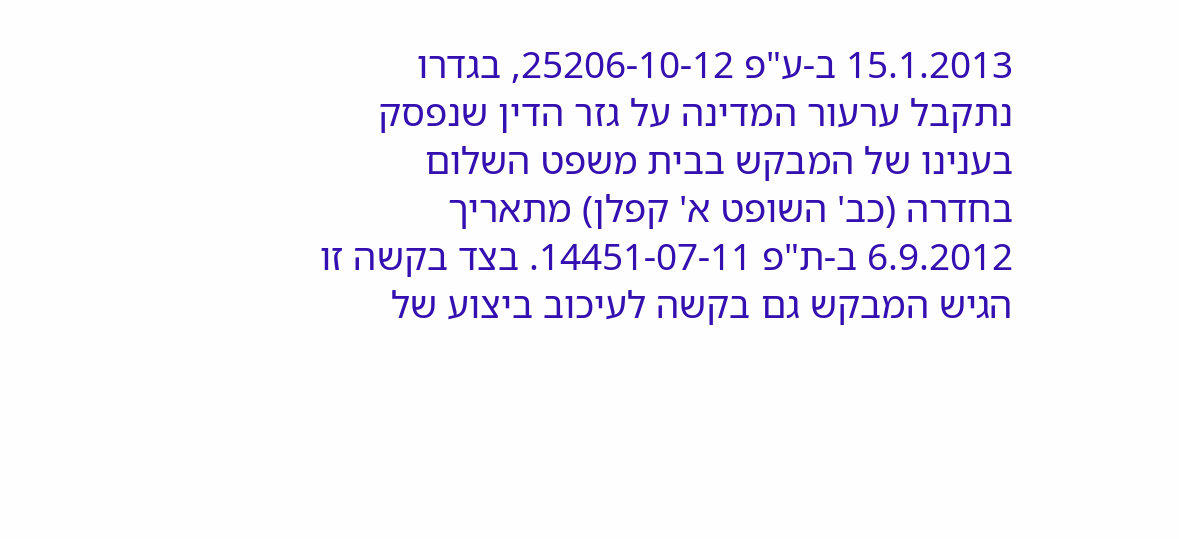15.1.2013 ב-ע"פ 25206-10-12, בגדרו נתקבל ערעור המדינה על גזר הדין שנפסק בענינו של המבקש בבית משפט השלום בחדרה (כב' השופט א' קפלן) מתאריך 6.9.2012 ב-ת"פ 14451-07-11. בצד בקשה זו הגיש המבקש גם בקשה לעיכוב ביצוע של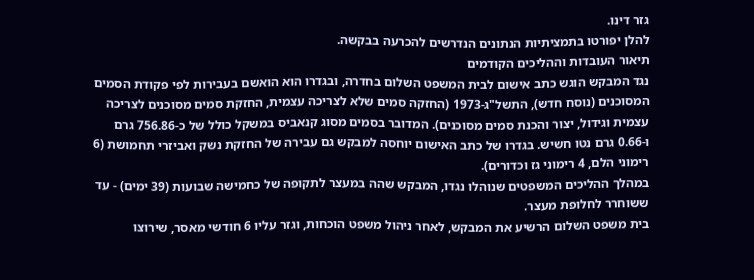גזר דינו.
להלן יפורטו בתמציתיות הנתונים הנדרשים להכרעה בבקשה.
תיאור העובדות וההליכים הקודמים
נגד המבקש הוגש כתב אישום לבית המשפט השלום בחדרה, ובגדרו הוא הואשם בעבירות לפי פקודת הסמים המסוכנים (נוסח חדש), התשל"ג-1973 (החזקה סמים שלא לצריכה עצמית, החזקת סמים מסוכנים לצריכה עצמית וגידול, יצור והכנת סמים מסוכנים). המדובר בסמים מסוג קנאביס במשקל כולל של כ-756.86 גרם ו-0.66 גרם נטו חשיש. בגדרו של כתב האישום יוחסה למבקש גם עבירה של החזקת נשק ואביזרי תחמושת (6 רימוני הלם, 4 רימוני גז וכדורים).
במהלך ההליכים המשפטים שנוהלו נגדו, המבקש שהה במעצר לתקופה של כחמישה שבועות (39 ימים) - עד ששוחרר לחלופת מעצר.
בית משפט השלום הרשיע את המבקש, לאחר ניהול משפט הוכחות, וגזר עליו 6 חודשי מאסר, שירוצו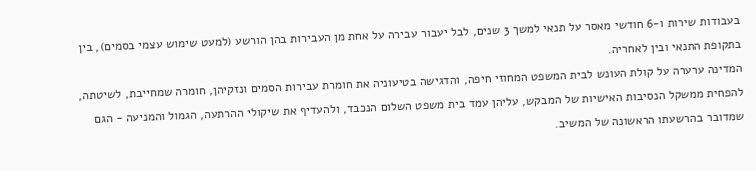בעבודות שירות ו-6 חודשי מאסר על תנאי למשך 3 שנים, לבל יעבור עבירה על אחת מן העבירות בהן הורשע (למעט שימוש עצמי בסמים), בין בתקופת התנאי ובין לאחריה.
המדינה ערערה על קולת העונש לבית המשפט המחוזי חיפה, והדגישה בטיעוניה את חומרת עבירות הסמים ונזקיהן, חומרה שמחייבת, לשיטתה, להפחית ממשקל הנסיבות האישיות של המבקש, עליהן עמד בית משפט השלום הנכבד, ולהעדיף את שיקולי ההרתעה, הגמול והמניעה - הגם שמדובר בהרשעתו הראשונה של המשיב.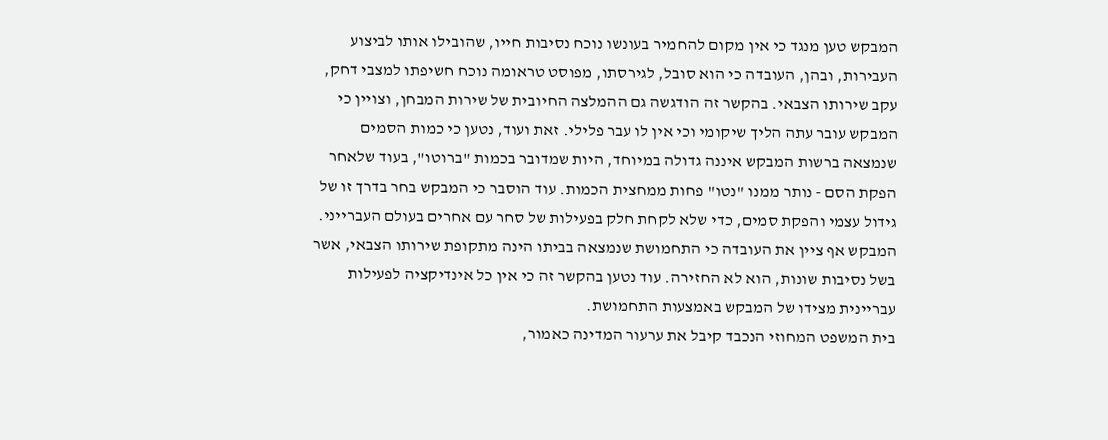המבקש טען מנגד כי אין מקום להחמיר בעונשו נוכח נסיבות חייו, שהובילו אותו לביצוע העבירות, ובהן, העובדה כי הוא סובל, לגירסתו, מפוסט טראומה נוכח חשיפתו למצבי דחק, עקב שירותו הצבאי. בהקשר זה הודגשה גם ההמלצה החיובית של שירות המבחן, וצויין כי המבקש עובר עתה הליך שיקומי וכי אין לו עבר פלילי. זאת ועוד, נטען כי כמות הסמים שנמצאה ברשות המבקש איננה גדולה במיוחד, היות שמדובר בכמות "ברוטו", בעוד שלאחר הפקת הסם - נותר ממנו "נטו" פחות ממחצית הכמות. עוד הוסבר כי המבקש בחר בדרך זו של גידול עצמי והפקת סמים, כדי שלא לקחת חלק בפעילות של סחר עם אחרים בעולם העברייני.
המבקש אף ציין את העובדה כי התחמושת שנמצאה בביתו הינה מתקופת שירותו הצבאי, אשר בשל נסיבות שונות, הוא לא החזירה. עוד נטען בהקשר זה כי אין כל אינדיקציה לפעילות עבריינית מצידו של המבקש באמצעות התחמושת.
בית המשפט המחוזי הנכבד קיבל את ערעור המדינה כאמור,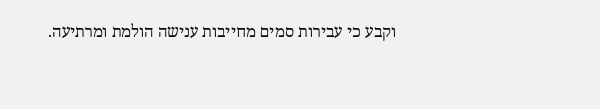וקבע כי עבירות סמים מחייבות ענישה הולמת ומרתיעה.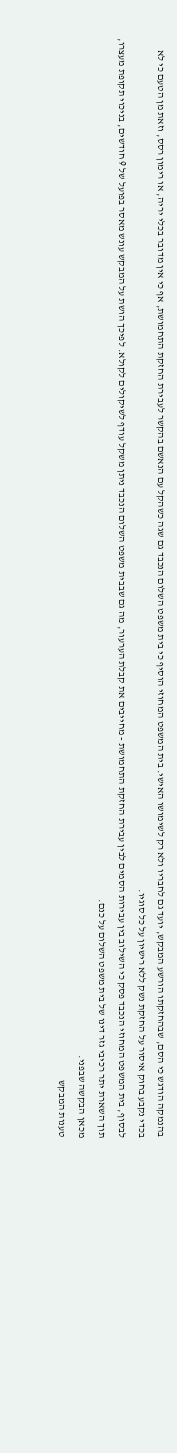בהנמקה הודגש כי הסם, שבהחזקתו הורשע המבקש, יועד גם לחבריו ולא רק לשימושו האישי. בית המשפט המחוזי הוסיף כי בית משפט השלום הנכבד גם שגה כשהקל עם הנאשם בהקשר לעבירת החזקת התחמושת, אף כי אין מדובר בכלי יריה, או רימון רסס, וזאת מן הטעם כי לא בכדי נקבע בחוק איסור על החזקת נשק ללא רישיון על כל סוגיו.
לבסוף, בית המשפט המחוזי הנכבד פסק כי השילוב בין עבירות הסמים לבין עבירת החזקת התחמושת - מחייבים את קבלת הערעור, מה גם שבבית משפט השלום הנכבד ניתן משקל עודף לשיקולים לקולא. לפיכך הושת על המבקש עונש מאסר בפועל של 9 חודשים, בניכוי תקופת מעצרו, תוך השארת יתר רכיבי גזר דינו של בית משפט השלום על כנם.
מכאן הבקשה שבפני.
טענות המבקש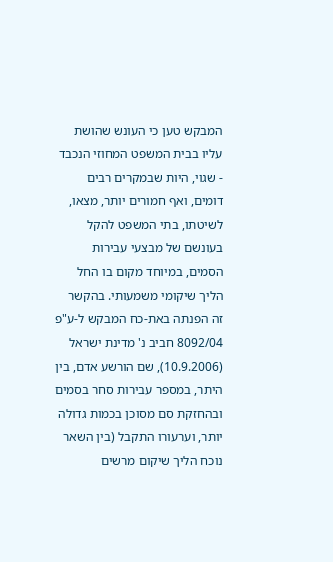המבקש טען כי העונש שהושת עליו בבית המשפט המחוזי הנכבד - שגוי, היות שבמקרים רבים דומים, ואף חמורים יותר, מצאו, לשיטתו, בתי המשפט להקל בעונשם של מבצעי עבירות הסמים, במיוחד מקום בו החל הליך שיקומי משמעותי. בהקשר זה הפנתה באת-כח המבקש ל-ע"פ 8092/04 חביב נ' מדינת ישראל (10.9.2006), שם הורשע אדם, בין היתר, במספר עבירות סחר בסמים ובהחזקת סם מסוכן בכמות גדולה יותר, וערעורו התקבל (בין השאר נוכח הליך שיקום מרשים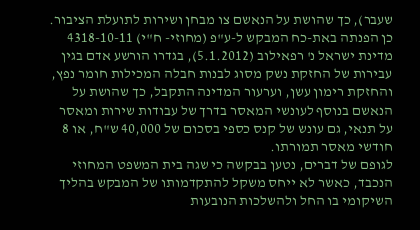שעבר), כך שהושת על הנאשם צו מבחן ושירות לתועלת הציבור. כן הפנתה באת-כח המבקש ל-ע"פ (מחוזי- ח"י) 4318-10-11 מדינת ישראל נ' רפאילוב (5.1.2012), בגדרו הורשע אדם בגין עבירות של החזקת נשק מסוג לבנות חבלה המכילות חומר נפץ, והחזקת רימון עשן, וערעור המדינה התקבל, כך שהושת על הנאשם בנוסף לעונשי המאסר בדרך של עבודות שירות ומאסר על תנאי, גם עונש של קנס כספי בסכום של 40,000 ש"ח, או 8 חודשי מאסר תמורתו.
לגופם של דברים, נטען בבקשה כי שגה בית המשפט המחוזי הנכבד, כאשר לא ייחס משקל להתקדמותו של המבקש בהליך השיקומי בו החל ולהשלכות הנובעות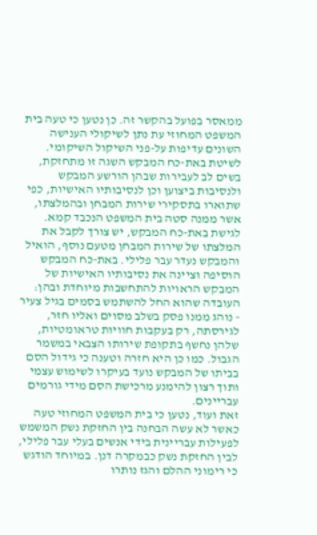ממאסר בפועל בהקשר זה. כן נטען כי טעה בית המשפט המחוזי עת נתן לשיקולי הענישה השונים עדיפות על-פני השיקול השיקומי. לשיטת באת-כח המבקש השגה זו מתחזקת, בשים לב לעבירות שבהן הורשע המבקש ולנסיבות ביצוען וכן לנסיבותיו האישיות, כפי שתוארו בתסקירי שירות המבחן ובהמלצתו, אשר ממנה סטה בית המשפט הנכבד קמא. לגישת באת-כח המבקש, יש צורך לקבל את המלצתו של שירות המבחן מטעם נוסף, הואיל והמבקש נעדר עבר פלילי. באת-כח המבקש הוסיפה וציינה את נסיבותיו האישיות של המבקש הראויות להתחשבות מיוחדת ובהן: העובדה שהוא החל להשתמש בסמים בגיל צעיר - נוהג ממנו פסק בשלב מסוים ואליו חזר, לגירסתה, רק בעקבות חוויות טראומטיות, שלהן נחשף בתקופת שירותו הצבאי במשמר הגבול. כמו כן היא חזרה וטענה כי גידול הסם בביתו של המבקש נועד בעיקרו לשימוש עצמי ותוך רצון להימנע מרכישת הסם מידי גורמים עבריינים.
זאת ועוד, נטען כי בית המשפט המחוזי טעה כאשר לא עשה הבחנה בין החזקת נשק המשמש לפעילות עבריינית בידי אנשים בעלי עבר פלילי, לבין החזקת נשק כבמקרה דנן. במיוחד הודגש כי רימוני ההלם והגז נותרו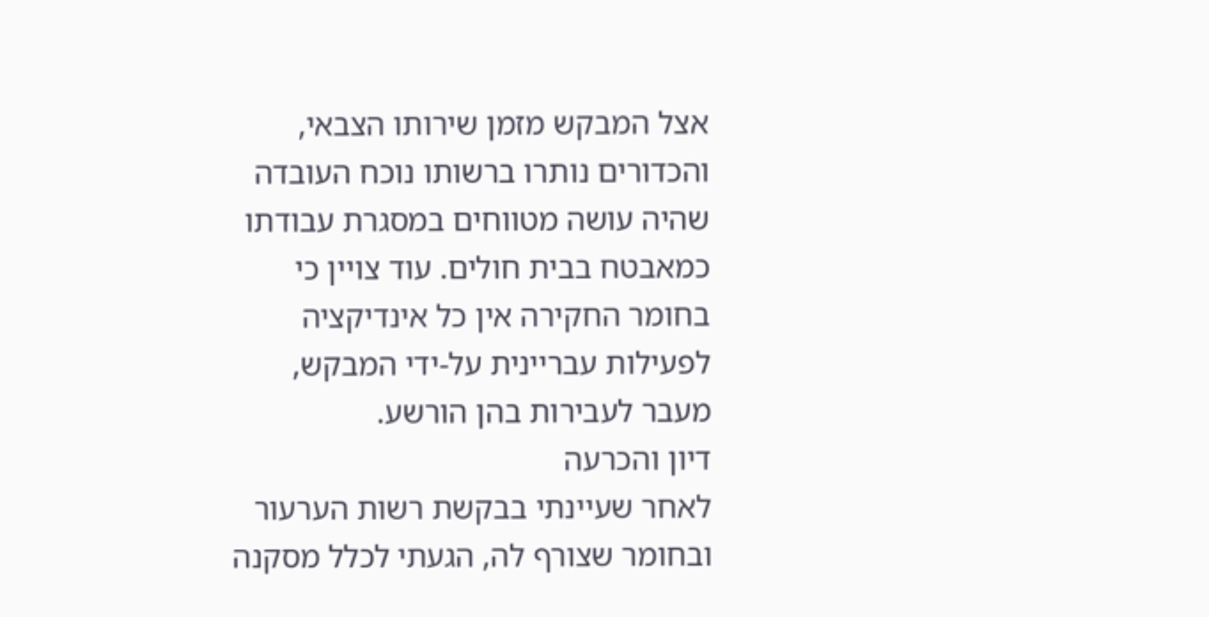אצל המבקש מזמן שירותו הצבאי, והכדורים נותרו ברשותו נוכח העובדה שהיה עושה מטווחים במסגרת עבודתו כמאבטח בבית חולים. עוד צויין כי בחומר החקירה אין כל אינדיקציה לפעילות עבריינית על-ידי המבקש, מעבר לעבירות בהן הורשע.
דיון והכרעה
לאחר שעיינתי בבקשת רשות הערעור ובחומר שצורף לה, הגעתי לכלל מסקנה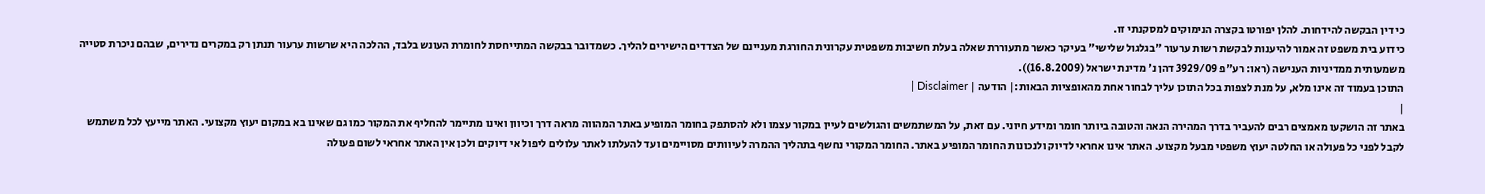כי דין הבקשה להידחות. להלן יפורטו בקצרה הנימוקים למסקנתי זו.
כידוע בית משפט זה אמור להיענות לבקשת רשות ערעור "בגלגול שלישי" בעיקר כאשר מתעוררת שאלה בעלת חשיבות משפטית עקרונית החורגת מעניינם של הצדדים הישירים להליך. כשמדובר בבקשה המתייחסת לחומרת העונש בלבד, ההלכה היא שרשות ערעור תנתן רק במקרים נדירים, שבהם ניכרת סטייה משמעותית ממדיניות הענישה (ראו: רע"פ 3929/09 דהן נ' מדינת ישראל (16.8.2009)).
התוכן בעמוד זה אינו מלא, על מנת לצפות בכל התוכן עליך לבחור אחת מהאופציות הבאות:| הודעה | Disclaimer |
|
באתר זה הושקעו מאמצים רבים להעביר בדרך המהירה הנאה והטובה ביותר חומר ומידע חיוני. עם זאת, על המשתמשים והגולשים לעיין במקור עצמו ולא להסתפק בחומר המופיע באתר המהווה מראה דרך וכיוון ואינו מתיימר להחליף את המקור כמו גם שאינו בא במקום יעוץ מקצועי. האתר מייעץ לכל משתמש לקבל לפני כל פעולה או החלטה יעוץ משפטי מבעל מקצוע. האתר אינו אחראי לדיוק ולנכונות החומר המופיע באתר. החומר המקורי נחשף בתהליך ההמרה לעיוותים מסויימים ועד להעלתו לאתר עלולים ליפול אי דיוקים ולכן אין האתר אחראי לשום פעולה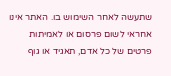שתעשה לאחר השימוש בו. האתר אינו אחראי לשום פרסום או לאמיתות פרטים של כל אדם, תאגיד או גוף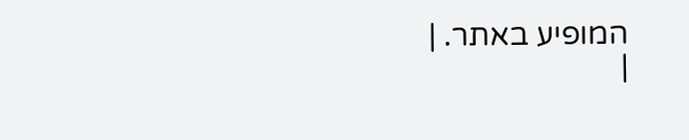המופיע באתר. |
|